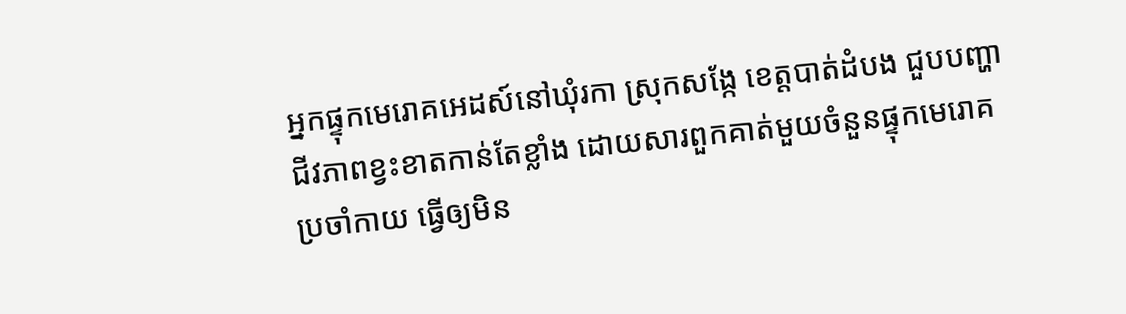អ្នកផ្ទុកមេរោគអេដស៍នៅឃុំរកា ស្រុកសង្កែ ខេត្តបាត់ដំបង ជួបបញ្ហាជីវភាពខ្វះខាតកាន់តែខ្លាំង ដោយសារពួកគាត់មួយចំនួនផ្ទុកមេរោគប្រចាំកាយ ធ្វើឲ្យមិន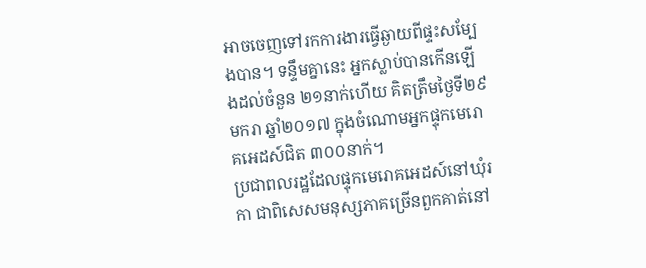អាចចេញទៅរកការងារធ្វើឆ្ងាយពីផ្ទះសម្បែងបាន។ ទន្ទឹមគ្នានេះ អ្នកស្លាប់បានកើនឡើងដល់ចំនួន ២១នាក់ហើយ គិតត្រឹមថ្ងៃទី២៩ មករា ឆ្នាំ២០១៧ ក្នុងចំណោមអ្នកផ្ទុកមេរោគអេដស៍ជិត ៣០០នាក់។
ប្រជាពលរដ្ឋដែលផ្ទុកមេរោគអេដស៍នៅឃុំរកា ជាពិសេសមនុស្សភាគច្រើនពួកគាត់នៅ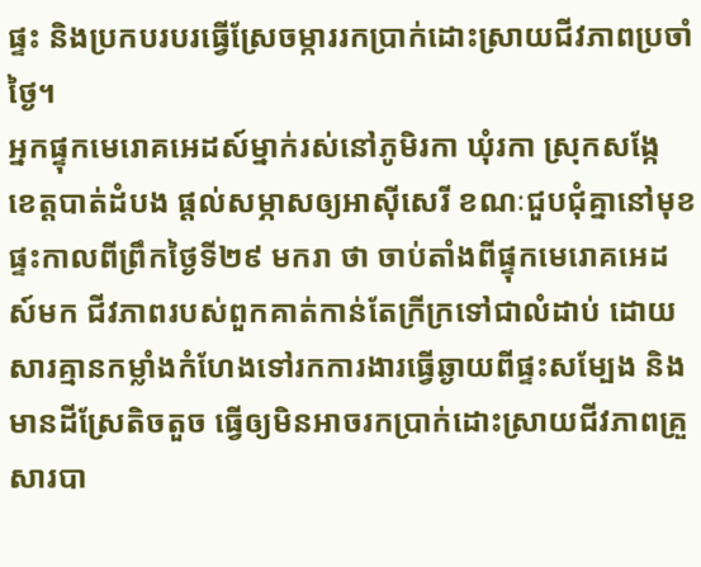ផ្ទះ និងប្រកបរបរធ្វើស្រែចម្ការរកប្រាក់ដោះស្រាយជីវភាពប្រចាំថ្ងៃ។
អ្នកផ្ទុកមេរោគអេដស៍ម្នាក់រស់នៅភូមិរកា ឃុំរកា ស្រុកសង្កែ ខេត្តបាត់ដំបង ផ្ដល់សម្ភាសឲ្យអាស៊ីសេរី ខណៈជួបជុំគ្នានៅមុខផ្ទះកាលពីព្រឹកថ្ងៃទី២៩ មករា ថា ចាប់តាំងពីផ្ទុកមេរោគអេដស៍មក ជីវភាពរបស់ពួកគាត់កាន់តែក្រីក្រទៅជាលំដាប់ ដោយសារគ្មានកម្លាំងកំហែងទៅរកការងារធ្វើឆ្ងាយពីផ្ទះសម្បែង និងមានដីស្រែតិចតួច ធ្វើឲ្យមិនអាចរកប្រាក់ដោះស្រាយជីវភាពគ្រួសារបា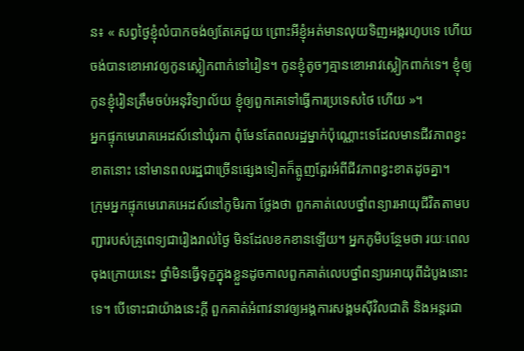ន៖ « សព្វថ្ងៃខ្ញុំលំបាកចង់ឲ្យតែគេជួយ ព្រោះអីខ្ញុំអត់មានលុយទិញអង្ករហូបទេ ហើយចង់បានខោអាវឲ្យកូនស្លៀកពាក់ទៅរៀន។ កូនខ្ញុំតូចៗគ្មានខោអាវស្លៀកពាក់ទេ។ ខ្ញុំឲ្យកូនខ្ញុំរៀនត្រឹមចប់អនុវិទ្យាល័យ ខ្ញុំឲ្យពួកគេទៅធ្វើការប្រទេសថៃ ហើយ »។
អ្នកផ្ទុកមេរោគអេដស៍នៅឃុំរកា ពុំមែនតែពលរដ្ឋម្នាក់ប៉ុណ្ណោះទេដែលមានជីវភាពខ្វះខាតនោះ នៅមានពលរដ្ឋជាច្រើនផ្សេងទៀតក៏ត្អូញត្អែរអំពីជីវភាពខ្វះខាតដូចគ្នា។
ក្រុមអ្នកផ្ទុកមេរោគអេដស៍នៅភូមិរកា ថ្លែងថា ពួកគាត់លេបថ្នាំពន្យារអាយុជីវិតតាមបញ្ជារបស់គ្រូពេទ្យជារៀងរាល់ថ្ងៃ មិនដែលខកខានឡើយ។ អ្នកភូមិបន្ថែមថា រយៈពេលចុងក្រោយនេះ ថ្នាំមិនធ្វើទុក្ខក្នុងខ្លួនដូចកាលពួកគាត់លេបថ្នាំពន្យារអាយុពីដំបូងនោះទេ។ បើទោះជាយ៉ាងនេះក្ដី ពួកគាត់អំពាវនាវឲ្យអង្គការសង្គមស៊ីវិលជាតិ និងអន្តរជា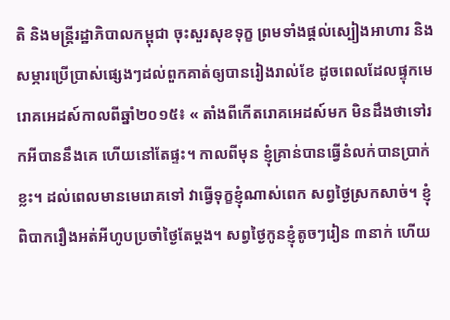តិ និងមន្ត្រីរដ្ឋាភិបាលកម្ពុជា ចុះសួរសុខទុក្ខ ព្រមទាំងផ្ដល់ស្បៀងអាហារ និងសម្ភារប្រើប្រាស់ផ្សេងៗដល់ពួកគាត់ឲ្យបានរៀងរាល់ខែ ដូចពេលដែលផ្ទុកមេរោគអេដស៍កាលពីឆ្នាំ២០១៥៖ « តាំងពីកើតរោគអេដស៍មក មិនដឹងថាទៅរកអីបាននឹងគេ ហើយនៅតែផ្ទះ។ កាលពីមុន ខ្ញុំគ្រាន់បានធ្វើនំលក់បានប្រាក់ខ្លះ។ ដល់ពេលមានមេរោគទៅ វាធ្វើទុក្ខខ្ញុំណាស់ពេក សព្វថ្ងៃស្រកសាច់។ ខ្ញុំពិបាករឿងអត់អីហូបប្រចាំថ្ងៃតែម្ដង។ សព្វថ្ងៃកូនខ្ញុំតូចៗរៀន ៣នាក់ ហើយ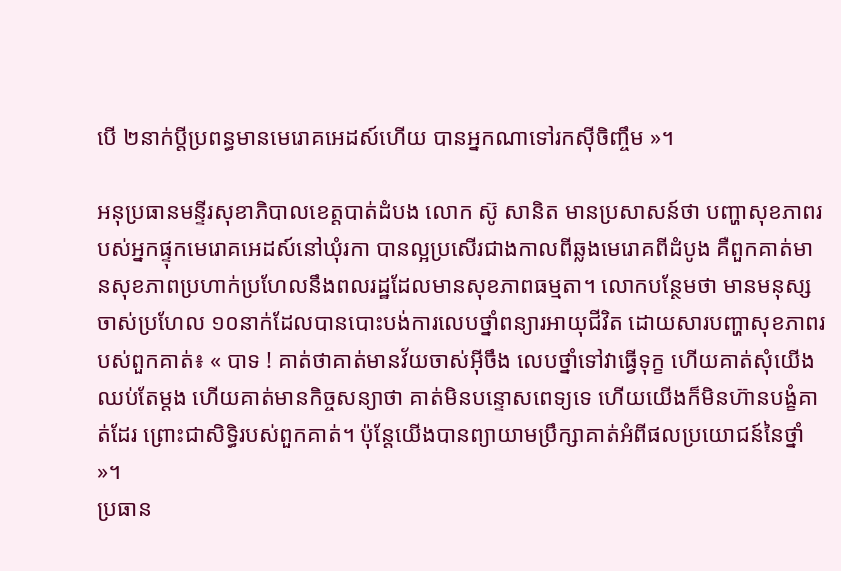បើ ២នាក់ប្ដីប្រពន្ធមានមេរោគអេដស៍ហើយ បានអ្នកណាទៅរកស៊ីចិញ្ចឹម »។

អនុប្រធានមន្ទីរសុខាភិបាលខេត្តបាត់ដំបង លោក ស៊ូ សានិត មានប្រសាសន៍ថា បញ្ហាសុខភាពរបស់អ្នកផ្ទុកមេរោគអេដស៍នៅឃុំរកា បានល្អប្រសើរជាងកាលពីឆ្លងមេរោគពីដំបូង គឺពួកគាត់មានសុខភាពប្រហាក់ប្រហែលនឹងពលរដ្ឋដែលមានសុខភាពធម្មតា។ លោកបន្ថែមថា មានមនុស្សចាស់ប្រហែល ១០នាក់ដែលបានបោះបង់ការលេបថ្នាំពន្យារអាយុជីវិត ដោយសារបញ្ហាសុខភាពរបស់ពួកគាត់៖ « បាទ ! គាត់ថាគាត់មានវ័យចាស់អ៊ីចឹង លេបថ្នាំទៅវាធ្វើទុក្ខ ហើយគាត់សុំយើងឈប់តែម្ដង ហើយគាត់មានកិច្ចសន្យាថា គាត់មិនបន្ទោសពេទ្យទេ ហើយយើងក៏មិនហ៊ានបង្ខំគាត់ដែរ ព្រោះជាសិទ្ធិរបស់ពួកគាត់។ ប៉ុន្តែយើងបានព្យាយាមប្រឹក្សាគាត់អំពីផលប្រយោជន៍នៃថ្នាំ »។
ប្រធាន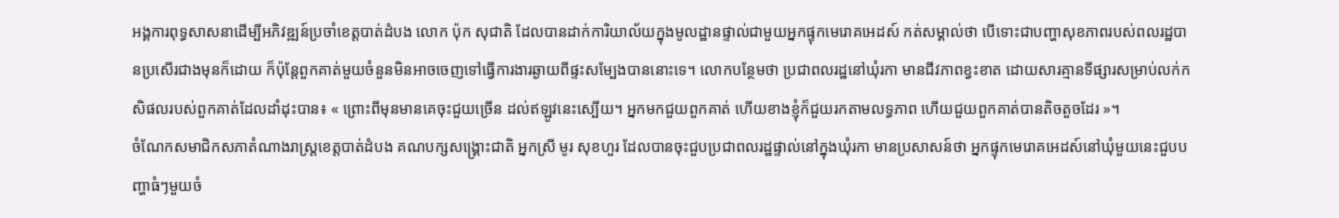អង្គការពុទ្ធសាសនាដើម្បីអភិវឌ្ឍន៍ប្រចាំខេត្តបាត់ដំបង លោក ប៉ុក សុជាតិ ដែលបានដាក់ការិយាល័យក្នុងមូលដ្ឋានផ្ទាល់ជាមួយអ្នកផ្ទុកមេរោគអេដស៍ កត់សម្គាល់ថា បើទោះជាបញ្ហាសុខភាពរបស់ពលរដ្ឋបានប្រសើរជាងមុនក៏ដោយ ក៏ប៉ុន្តែពួកគាត់មួយចំនួនមិនអាចចេញទៅធ្វើការងារឆ្ងាយពីផ្ទះសម្បែងបាននោះទេ។ លោកបន្ថែមថា ប្រជាពលរដ្ឋនៅឃុំរកា មានជីវភាពខ្វះខាត ដោយសារគ្មានទីផ្សារសម្រាប់លក់កសិផលរបស់ពួកគាត់ដែលដាំដុះបាន៖ « ព្រោះពីមុនមានគេចុះជួយច្រើន ដល់ឥឡូវនេះស្បើយ។ អ្នកមកជួយពួកគាត់ ហើយខាងខ្ញុំក៏ជួយរកតាមលទ្ធភាព ហើយជួយពួកគាត់បានតិចតួចដែរ »។
ចំណែកសមាជិកសភាតំណាងរាស្ត្រខេត្តបាត់ដំបង គណបក្សសង្គ្រោះជាតិ អ្នកស្រី មូរ សុខហួរ ដែលបានចុះជួបប្រជាពលរដ្ឋផ្ទាល់នៅក្នុងឃុំរកា មានប្រសាសន៍ថា អ្នកផ្ទុកមេរោគអេដស៍នៅឃុំមួយនេះជួបបញ្ហាធំៗមួយចំ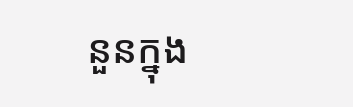នួនក្នុង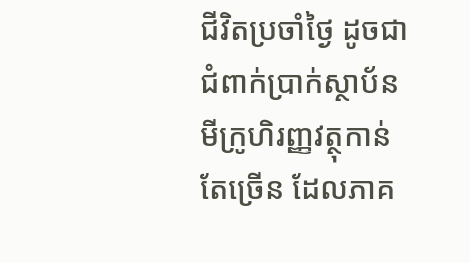ជីវិតប្រចាំថ្ងៃ ដូចជាជំពាក់ប្រាក់ស្ថាប័នមីក្រូហិរញ្ញវត្ថុកាន់តែច្រើន ដែលភាគ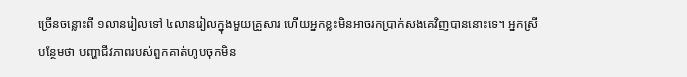ច្រើនចន្លោះពី ១លានរៀលទៅ ៤លានរៀលក្នុងមួយគ្រួសារ ហើយអ្នកខ្លះមិនអាចរកប្រាក់សងគេវិញបាននោះទេ។ អ្នកស្រីបន្ថែមថា បញ្ហាជីវភាពរបស់ពួកគាត់ហូបចុកមិន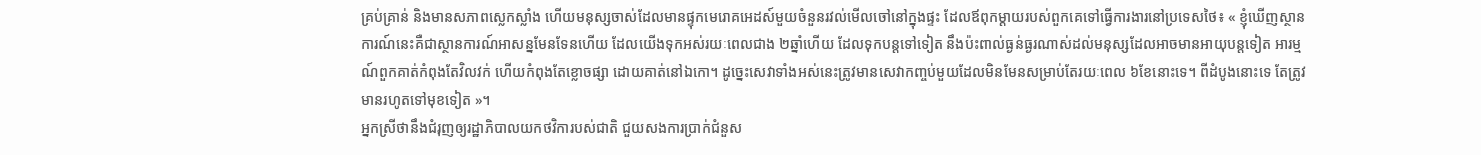គ្រប់គ្រាន់ និងមានសភាពស្លេកស្លាំង ហើយមនុស្សចាស់ដែលមានផ្ទុកមេរោគអេដស៍មួយចំនួនរវល់មើលចៅនៅក្នុងផ្ទះ ដែលឪពុកម្ដាយរបស់ពួកគេទៅធ្វើការងារនៅប្រទេសថៃ៖ « ខ្ញុំឃើញស្ថានការណ៍នេះគឺជាស្ថានការណ៍អាសន្នមែនទែនហើយ ដែលយើងទុកអស់រយៈពេលជាង ២ឆ្នាំហើយ ដែលទុកបន្តទៅទៀត នឹងប៉ះពាល់ធ្ងន់ធ្ងរណាស់ដល់មនុស្សដែលអាចមានអាយុបន្តទៀត អារម្មណ៍ពួកគាត់កំពុងតែវិលវក់ ហើយកំពុងតែខ្លោចផ្សា ដោយគាត់នៅឯកោ។ ដូច្នេះសេវាទាំងអស់នេះត្រូវមានសេវាកញ្ចប់មួយដែលមិនមែនសម្រាប់តែរយៈពេល ៦ខែនោះទេ។ ពីដំបូងនោះទេ តែត្រូវមានរហូតទៅមុខទៀត »។
អ្នកស្រីថានឹងជំរុញឲ្យរដ្ឋាភិបាលយកថវិការបស់ជាតិ ជួយសងការប្រាក់ជំនួស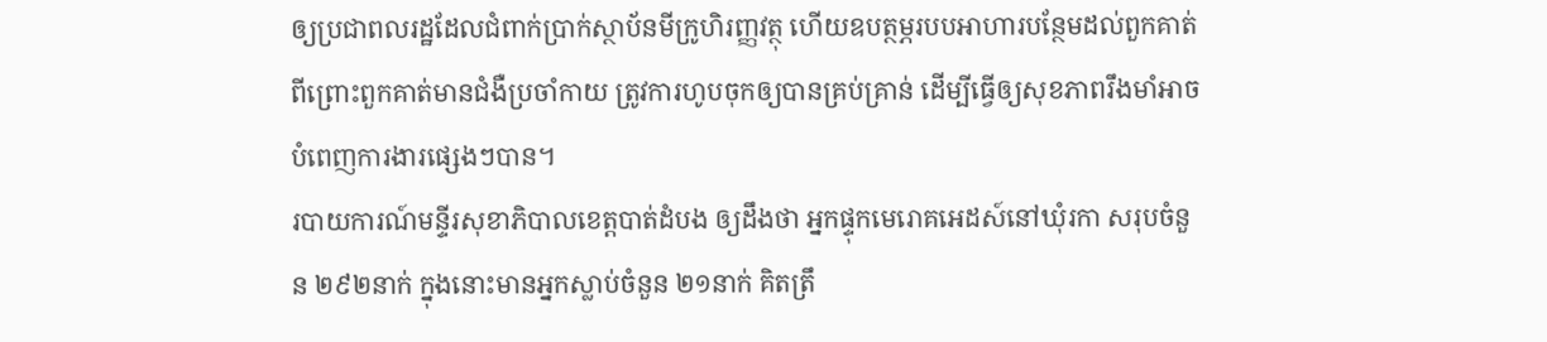ឲ្យប្រជាពលរដ្ឋដែលជំពាក់ប្រាក់ស្ថាប័នមីក្រូហិរញ្ញវត្ថុ ហើយឧបត្ថម្ភរបបអាហារបន្ថែមដល់ពួកគាត់ ពីព្រោះពួកគាត់មានជំងឺប្រចាំកាយ ត្រូវការហូបចុកឲ្យបានគ្រប់គ្រាន់ ដើម្បីធ្វើឲ្យសុខភាពរឹងមាំអាចបំពេញការងារផ្សេងៗបាន។
របាយការណ៍មន្ទីរសុខាភិបាលខេត្តបាត់ដំបង ឲ្យដឹងថា អ្នកផ្ទុកមេរោគអេដស៍នៅឃុំរកា សរុបចំនួន ២៩២នាក់ ក្នុងនោះមានអ្នកស្លាប់ចំនួន ២១នាក់ គិតត្រឹ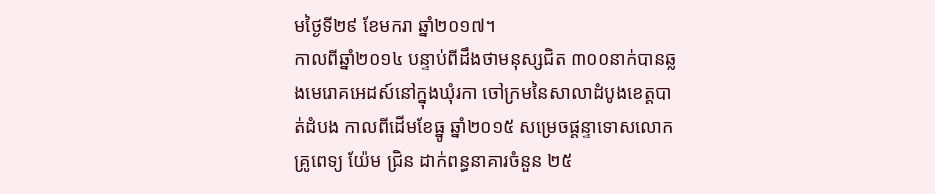មថ្ងៃទី២៩ ខែមករា ឆ្នាំ២០១៧។
កាលពីឆ្នាំ២០១៤ បន្ទាប់ពីដឹងថាមនុស្សជិត ៣០០នាក់បានឆ្លងមេរោគអេដស៍នៅក្នុងឃុំរកា ចៅក្រមនៃសាលាដំបូងខេត្តបាត់ដំបង កាលពីដើមខែធ្នូ ឆ្នាំ២០១៥ សម្រេចផ្ដន្ទាទោសលោកគ្រូពេទ្យ យ៉ែម ជ្រិន ដាក់ពន្ធនាគារចំនួន ២៥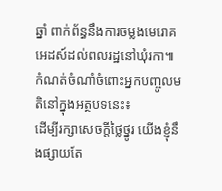ឆ្នាំ ពាក់ព័ន្ធនឹងការចម្លងមេរោគអេដស៍ដល់ពលរដ្ឋនៅឃុំរកា៕
កំណត់ចំណាំចំពោះអ្នកបញ្ចូលមតិនៅក្នុងអត្ថបទនេះ៖
ដើម្បីរក្សាសេចក្ដីថ្លៃថ្នូរ យើងខ្ញុំនឹងផ្សាយតែ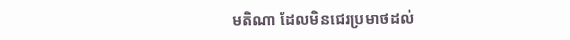មតិណា ដែលមិនជេរប្រមាថដល់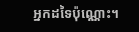អ្នកដទៃប៉ុណ្ណោះ។